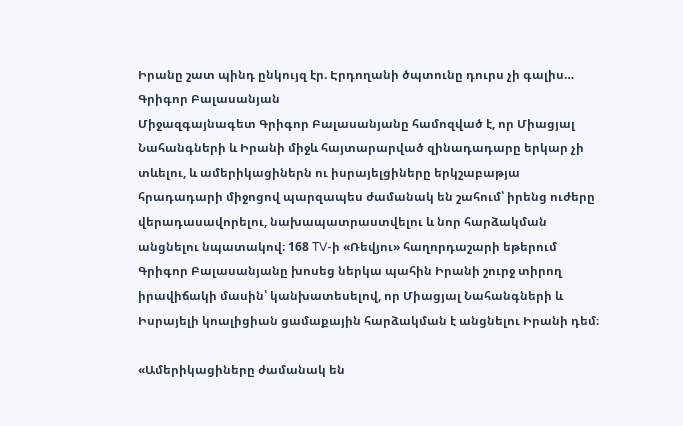Իրանը շատ պինդ ընկույզ էր. Էրդողանի ծպտունը դուրս չի գալիս… Գրիգոր Բալասանյան
Միջազգայնագետ Գրիգոր Բալասանյանը համոզված է, որ Միացյալ Նահանգների և Իրանի միջև հայտարարված զինադադարը երկար չի տևելու, և ամերիկացիներն ու իսրայելցիները երկշաբաթյա հրադադարի միջոցով պարզապես ժամանակ են շահում՝ իրենց ուժերը վերադասավորելու, նախապատրաստվելու և նոր հարձակման անցնելու նպատակով։ 168 TV-ի «Ռեվյու» հաղորդաշարի եթերում Գրիգոր Բալասանյանը խոսեց ներկա պահին Իրանի շուրջ տիրող իրավիճակի մասին՝ կանխատեսելով, որ Միացյալ Նահանգների և Իսրայելի կոալիցիան ցամաքային հարձակման է անցնելու Իրանի դեմ։

«Ամերիկացիները ժամանակ են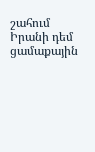շահում Իրանի դեմ ցամաքային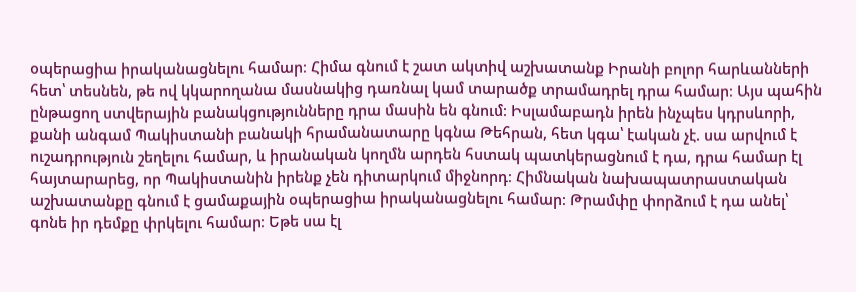օպերացիա իրականացնելու համար։ Հիմա գնում է շատ ակտիվ աշխատանք Իրանի բոլոր հարևանների հետ՝ տեսնեն, թե ով կկարողանա մասնակից դառնալ կամ տարածք տրամադրել դրա համար։ Այս պահին ընթացող ստվերային բանակցությունները դրա մասին են գնում։ Իսլամաբադն իրեն ինչպես կդրսևորի, քանի անգամ Պակիստանի բանակի հրամանատարը կգնա Թեհրան, հետ կգա՝ էական չէ. սա արվում է ուշադրություն շեղելու համար, և իրանական կողմն արդեն հստակ պատկերացնում է դա, դրա համար էլ հայտարարեց, որ Պակիստանին իրենք չեն դիտարկում միջնորդ։ Հիմնական նախապատրաստական աշխատանքը գնում է ցամաքային օպերացիա իրականացնելու համար։ Թրամփը փորձում է դա անել՝ գոնե իր դեմքը փրկելու համար։ Եթե սա էլ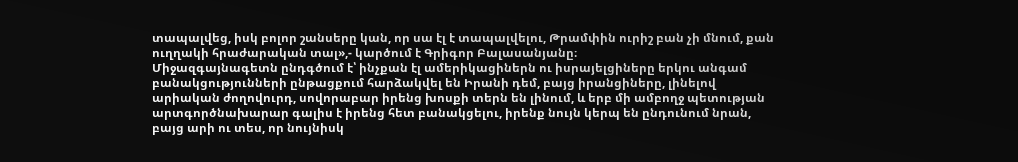տապալվեց, իսկ բոլոր շանսերը կան, որ սա էլ է տապալվելու, Թրամփին ուրիշ բան չի մնում, քան ուղղակի հրաժարական տալ»,- կարծում է Գրիգոր Բալասանյանը։
Միջազգայնագետն ընդգծում է՝ ինչքան էլ ամերիկացիներն ու իսրայելցիները երկու անգամ բանակցությունների ընթացքում հարձակվել են Իրանի դեմ, բայց իրանցիները, լինելով արիական ժողովուրդ, սովորաբար իրենց խոսքի տերն են լինում, և երբ մի ամբողջ պետության արտգործնախարար գալիս է իրենց հետ բանակցելու, իրենք նույն կերպ են ընդունում նրան, բայց արի ու տես, որ նույնիսկ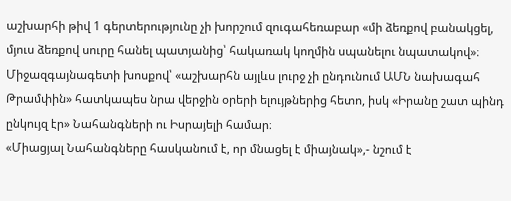աշխարհի թիվ 1 գերտերությունը չի խորշում զուգահեռաբար «մի ձեռքով բանակցել, մյուս ձեռքով սուրը հանել պատյանից՝ հակառակ կողմին սպանելու նպատակով»։
Միջազգայնագետի խոսքով՝ «աշխարհն այլևս լուրջ չի ընդունում ԱՄՆ նախագահ Թրամփին» հատկապես նրա վերջին օրերի ելույթներից հետո, իսկ «Իրանը շատ պինդ ընկույզ էր» Նահանգների ու Իսրայելի համար։
«Միացյալ Նահանգները հասկանում է, որ մնացել է միայնակ»,- նշում է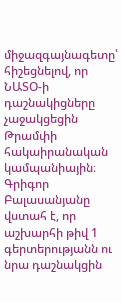միջազգայնագետը՝ հիշեցնելով, որ ՆԱՏՕ-ի դաշնակիցները չաջակցեցին Թրամփի հակաիրանական կամպանիային։
Գրիգոր Բալասանյանը վստահ է, որ աշխարհի թիվ 1 գերտերությանն ու նրա դաշնակցին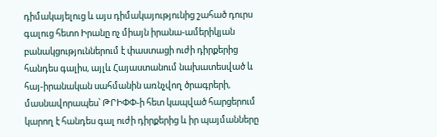դիմակայելուց և այս դիմակայությունից շահած դուրս գալուց հետո Իրանը ոչ միայն իրանա-ամերիկյան բանակցություններում է փաստացի ուժի դիրքերից հանդես գալիս, այլև Հայաստանում նախատեսված և հայ-իրանական սահմանին առնչվող ծրագրերի, մասնավորապես՝ ԹՐԻՓՓ-ի հետ կապված հարցերում կարող է հանդես գալ ուժի դիրքերից և իր պայմանները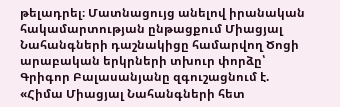թելադրել։ Մատնացույց անելով իրանական հակամարտության ընթացքում Միացյալ Նահանգների դաշնակիցը համարվող Ծոցի արաբական երկրների տխուր փորձը՝ Գրիգոր Բալասանյանը զգուշացնում է. «Հիմա Միացյալ Նահանգների հետ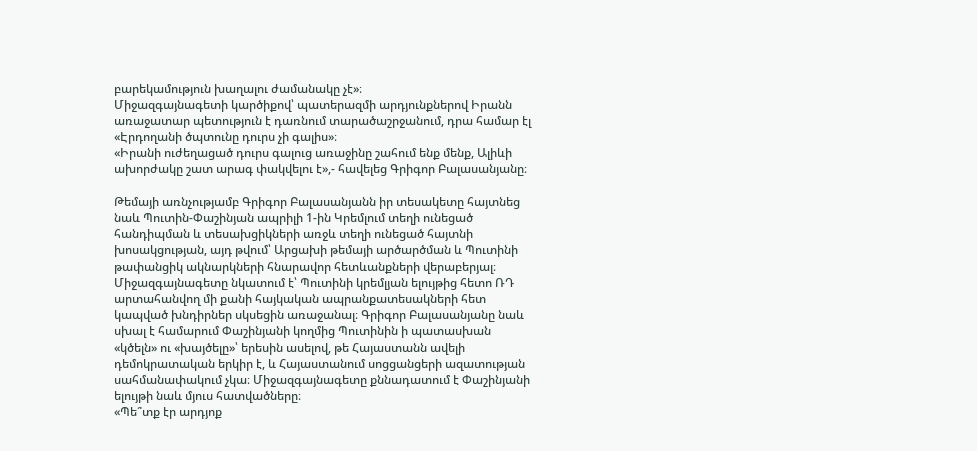բարեկամություն խաղալու ժամանակը չէ»։
Միջազգայնագետի կարծիքով՝ պատերազմի արդյունքներով Իրանն առաջատար պետություն է դառնում տարածաշրջանում, դրա համար էլ «Էրդողանի ծպտունը դուրս չի գալիս»։
«Իրանի ուժեղացած դուրս գալուց առաջինը շահում ենք մենք, Ալիևի ախորժակը շատ արագ փակվելու է»,- հավելեց Գրիգոր Բալասանյանը։

Թեմայի առնչությամբ Գրիգոր Բալասանյանն իր տեսակետը հայտնեց նաև Պուտին-Փաշինյան ապրիլի 1-ին Կրեմլում տեղի ունեցած հանդիպման և տեսախցիկների առջև տեղի ունեցած հայտնի խոսակցության, այդ թվում՝ Արցախի թեմայի արծարծման և Պուտինի թափանցիկ ակնարկների հնարավոր հետևանքների վերաբերյալ։
Միջազգայնագետը նկատում է՝ Պուտինի կրեմլյան ելույթից հետո ՌԴ արտահանվող մի քանի հայկական ապրանքատեսակների հետ կապված խնդիրներ սկսեցին առաջանալ։ Գրիգոր Բալասանյանը նաև սխալ է համարում Փաշինյանի կողմից Պուտինին ի պատասխան «կծելն» ու «խայծելը»՝ երեսին ասելով, թե Հայաստանն ավելի դեմոկրատական երկիր է, և Հայաստանում սոցցանցերի ազատության սահմանափակում չկա։ Միջազգայնագետը քննադատում է Փաշինյանի ելույթի նաև մյուս հատվածները։
«Պե՞տք էր արդյոք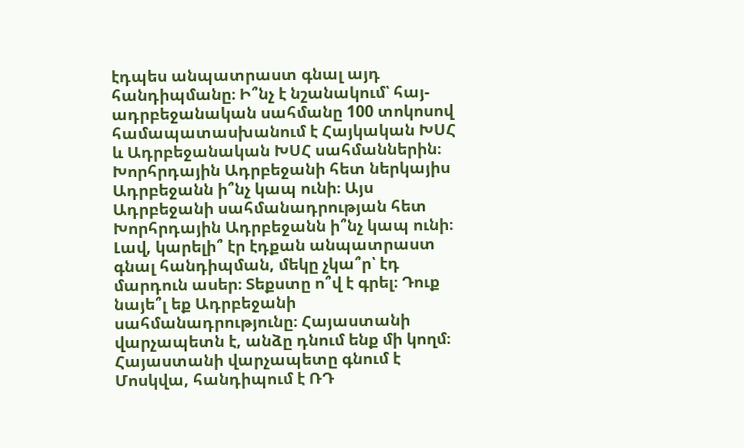էդպես անպատրաստ գնալ այդ հանդիպմանը։ Ի՞նչ է նշանակում՝ հայ-ադրբեջանական սահմանը 100 տոկոսով համապատասխանում է Հայկական ԽՍՀ և Ադրբեջանական ԽՍՀ սահմաններին։ Խորհրդային Ադրբեջանի հետ ներկայիս Ադրբեջանն ի՞նչ կապ ունի։ Այս Ադրբեջանի սահմանադրության հետ Խորհրդային Ադրբեջանն ի՞նչ կապ ունի։ Լավ, կարելի՞ էր էդքան անպատրաստ գնալ հանդիպման, մեկը չկա՞ր՝ էդ մարդուն ասեր։ Տեքստը ո՞վ է գրել։ Դուք նայե՞լ եք Ադրբեջանի սահմանադրությունը։ Հայաստանի վարչապետն է, անձը դնում ենք մի կողմ։ Հայաստանի վարչապետը գնում է Մոսկվա, հանդիպում է ՌԴ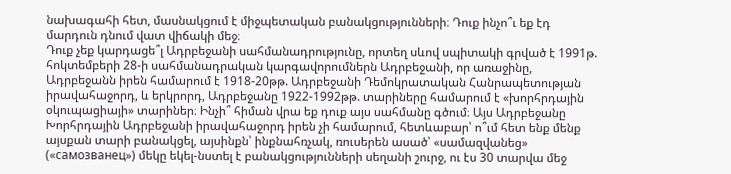նախագահի հետ, մասնակցում է միջպետական բանակցությունների։ Դուք ինչո՞ւ եք էդ մարդուն դնում վատ վիճակի մեջ։
Դուք չեք կարդացե՞լ Ադրբեջանի սահմանադրությունը, որտեղ սևով սպիտակի գրված է 1991թ. հոկտեմբերի 28-ի սահմանադրական կարգավորումներն Ադրբեջանի, որ առաջինը, Ադրբեջանն իրեն համարում է 1918-20թթ. Ադրբեջանի Դեմոկրատական Հանրապետության իրավահաջորդ, և երկրորդ, Ադրբեջանը 1922-1992թթ. տարիները համարում է «խորհրդային օկուպացիայի» տարիներ։ Ինչի՞ հիման վրա եք դուք այս սահմանը գծում։ Այս Ադրբեջանը Խորհրդային Ադրբեջանի իրավահաջորդ իրեն չի համարում, հետևաբար՝ ո՞ւմ հետ ենք մենք այսքան տարի բանակցել, այսինքն՝ ինքնահռչակ, ռուսերեն ասած՝ «սամազվանեց» («самозванец») մեկը եկել-նստել է բանակցությունների սեղանի շուրջ, ու էս 30 տարվա մեջ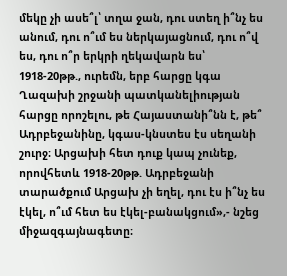մեկը չի ասե՞լ՝ տղա ջան, դու ստեղ ի՞նչ ես անում, դու ո՞ւմ ես ներկայացնում, դու ո՞վ ես, դու ո՞ր երկրի ղեկավարն ես՝ 1918-20թթ., ուրեմն, երբ հարցը կգա Ղազախի շրջանի պատկանելիության հարցը որոշելու, թե Հայաստանի՞նն է, թե՞ Ադրբեջանինը, կգաս-կնստես էս սեղանի շուրջ։ Արցախի հետ դուք կապ չունեք, որովհետև 1918-20թթ. Ադրբեջանի տարածքում Արցախ չի եղել, դու էս ի՞նչ ես էկել, ո՞ւմ հետ ես էկել-բանակցում»,- նշեց միջազգայնագետը։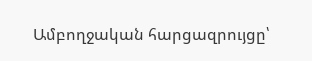Ամբողջական հարցազրույցը՝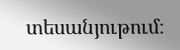տեսանյութում։